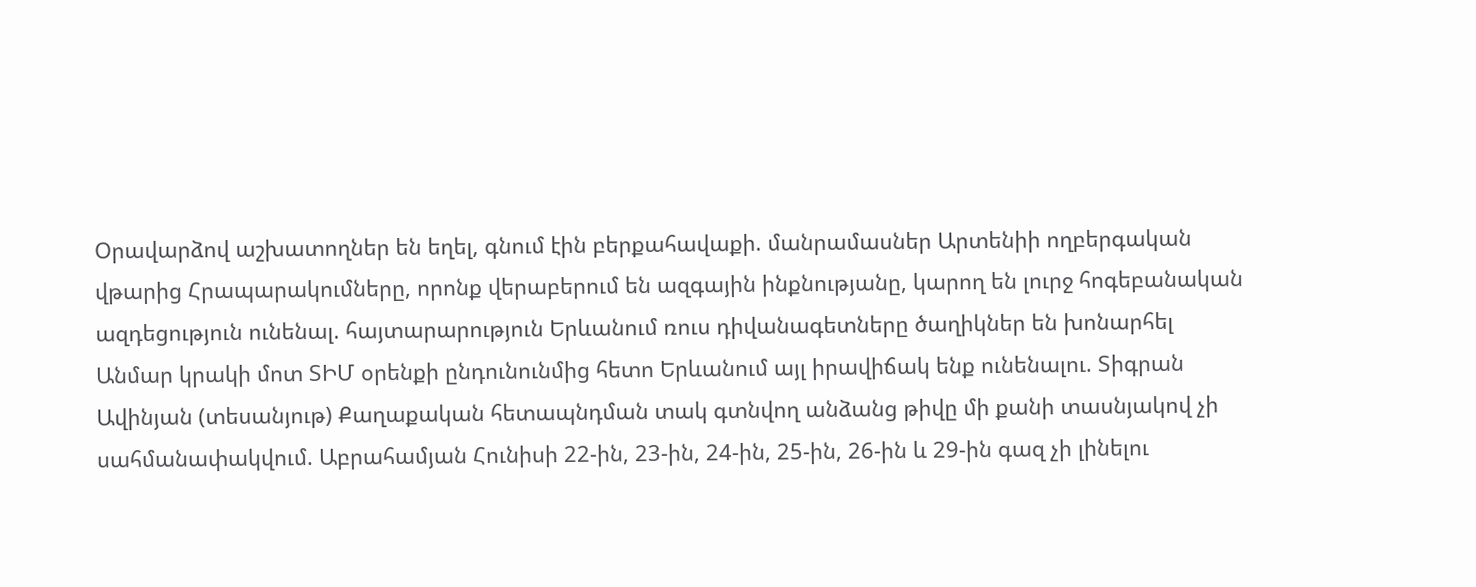Օրավարձով աշխատողներ են եղել, գնում էին բերքահավաքի. մանրամասներ Արտենիի ողբերգական վթարից Հրապարակումները, որոնք վերաբերում են ազգային ինքնությանը, կարող են լուրջ հոգեբանական ազդեցություն ունենալ. հայտարարություն Երևանում ռուս դիվանագետները ծաղիկներ են խոնարհել Անմար կրակի մոտ ՏԻՄ օրենքի ընդունունմից հետո Երևանում այլ իրավիճակ ենք ունենալու. Տիգրան Ավինյան (տեսանյութ) Քաղաքական հետապնդման տակ գտնվող անձանց թիվը մի քանի տասնյակով չի սահմանափակվում. Աբրահամյան Հունիսի 22-ին, 23-ին, 24-ին, 25-ին, 26-ին և 29-ին գազ չի լինելու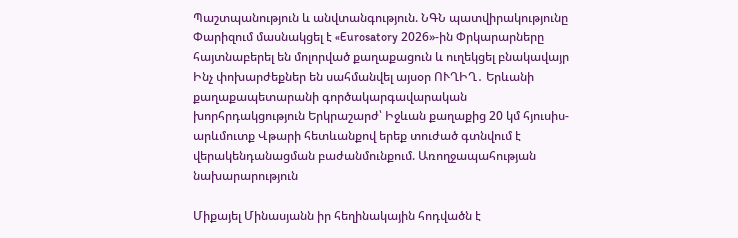Պաշտպանություն և անվտանգություն. ՆԳՆ պատվիրակությունը Փարիզում մասնակցել է «Eurosatory 2026»-ին Փրկարարները հայտնաբերել են մոլորված քաղաքացուն և ուղեկցել բնակավայր Ինչ փոխարժեքներ են սահմանվել այսօր ՈՒՂԻՂ․ Երևանի քաղաքապետարանի գործակարգավարական խորհրդակցություն Երկրաշարժ՝ Իջևան քաղաքից 20 կմ հյուսիս-արևմուտք Վթարի հետևանքով երեք տուժած գտնվում է վերակենդանացման բաժանմունքում. Առողջապահության նախարարություն

Միքայել Մինասյանն իր հեղինակային հոդվածն է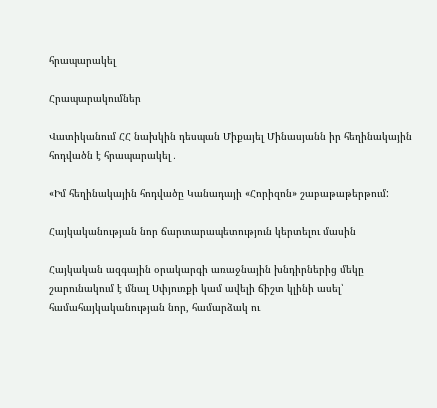հրապարակել

Հրապարակումներ

Վատիկանում ՀՀ նախկին դեսպան Միքայել Մինասյանն իր հեղինակային հոդվածն է հրապարակել․

«Իմ հեղինակային հոդվածը Կանադայի «Հորիզոն» շաբաթաթերթում:

Հայկականության նոր ճարտարապետություն կերտելու մասին

Հայկական ազգային օրակարգի առաջնային խնդիրներից մեկը շարունակում է մնալ Սփյուռքի կամ ավելի ճիշտ կլինի ասել՝ համահայկականության նոր, համարձակ ու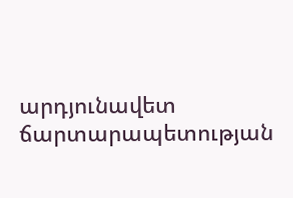արդյունավետ ճարտարապետության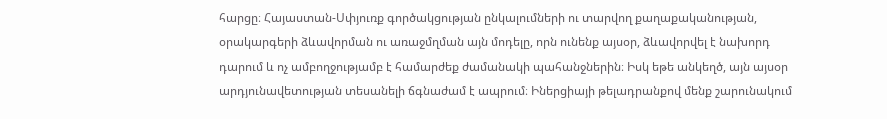հարցը։ Հայաստան-Սփյուռք գործակցության ընկալումների ու տարվող քաղաքականության, օրակարգերի ձևավորման ու առաջմղման այն մոդելը, որն ունենք այսօր, ձևավորվել է նախորդ դարում և ոչ ամբողջությամբ է համարժեք ժամանակի պահանջներին։ Իսկ եթե անկեղծ, այն այսօր արդյունավետության տեսանելի ճգնաժամ է ապրում։ Իներցիայի թելադրանքով մենք շարունակում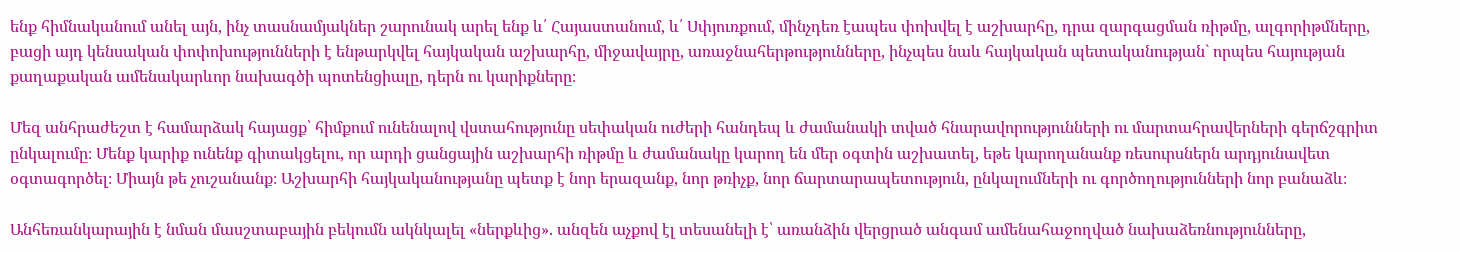ենք հիմնականում անել այն, ինչ տասնամյակներ շարունակ արել ենք և՛ Հայաստանում, և՛ Սփյուռքում, մինչդեռ էապես փոխվել է աշխարհը, դրա զարգացման ռիթմը, ալգորիթմները, բացի այդ կենսական փոփոխությունների է ենթարկվել հայկական աշխարհը, միջավայրը, առաջնահերթությունները, ինչպես նաև հայկական պետականության` որպես հայության քաղաքական ամենակարևոր նախագծի պոտենցիալը, դերն ու կարիքները։

Մեզ անհրաժեշտ է համարձակ հայացք՝ հիմքում ունենալով վստահությունը սեփական ուժերի հանդեպ և ժամանակի տված հնարավորությունների ու մարտահրավերների գերճշգրիտ ընկալումը։ Մենք կարիք ունենք գիտակցելու, որ արդի ցանցային աշխարհի ռիթմը և ժամանակը կարող են մեր օգտին աշխատել, եթե կարողանանք ռեսուրսներն արդյունավետ օգտագործել։ Միայն թե չուշանանք։ Աշխարհի հայկականությանը պետք է նոր երազանք, նոր թռիչք, նոր ճարտարապետություն, ընկալումների ու գործողությունների նոր բանաձև։

Անհեռանկարային է նման մասշտաբային բեկումն ակնկալել «ներքևից». անզեն աչքով էլ տեսանելի է՝ առանձին վերցրած անգամ ամենահաջողված նախաձեռնությունները,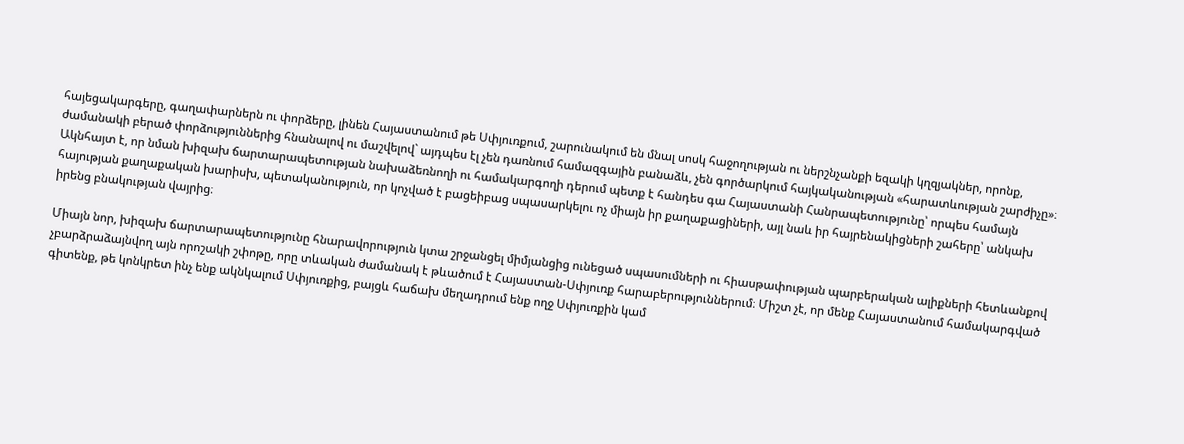հայեցակարգերը, գաղափարներն ու փորձերը, լինեն Հայաստանում թե Սփյուռքում, շարունակում են մնալ սոսկ հաջողության ու ներշնչանքի եզակի կղզյակներ, որոնք, ժամանակի բերած փորձություններից հնանալով ու մաշվելով` այդպես էլ չեն դառնում համազգային բանաձև, չեն գործարկում հայկականության «հարատևության շարժիչը»։ Ակնհայտ է, որ նման խիզախ ճարտարապետության նախաձեռնողի ու համակարգողի դերում պետք է հանդես գա Հայաստանի Հանրապետությունը՝ որպես համայն հայության քաղաքական խարիսխ, պետականություն, որ կոչված է բացեիբաց սպասարկելու ոչ միայն իր քաղաքացիների, այլ նաև իր հայրենակիցների շահերը՝ անկախ իրենց բնակության վայրից։

Միայն նոր, խիզախ ճարտարապետությունը հնարավորություն կտա շրջանցել միմյանցից ունեցած սպասումների ու հիասթափության պարբերական ալիքների հետևանքով չբարձրաձայնվող այն որոշակի շփոթը, որը տևական ժամանակ է թևածում է Հայաստան-Սփյուռք հարաբերություններում։ Միշտ չէ, որ մենք Հայաստանում համակարգված գիտենք, թե կոնկրետ ինչ ենք ակնկալում Սփյուռքից, բայցև հաճախ մեղադրում ենք ողջ Սփյուռքին կամ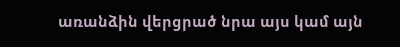առանձին վերցրած նրա այս կամ այն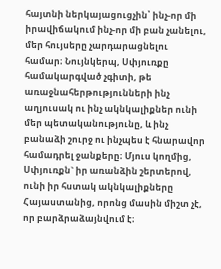հայտնի ներկայացուցչին՝ ինչ-որ մի իրավիճակում ինչ-որ մի բան չանելու, մեր հույսերը չարդարացնելու համար։ Նույնկերպ, Սփյուռքը համակարգված չգիտի, թե առաջնահերթությունների ինչ աղյուսակ ու ինչ ակնկալիքներ ունի մեր պետականությունը, և ինչ բանաձի շուրջ ու ինչպես է հնարավոր համադրել ջանքերը։ Մյուս կողմից, Սփյուռքն` իր առանձին շերտերով, ունի իր հստակ ակնկալիքները Հայաստանից, որոնց մասին միշտ չէ, որ բարձրաձայնվում է։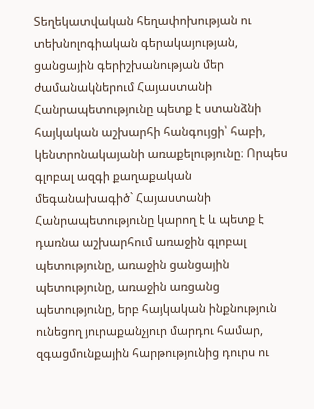Տեղեկատվական հեղափոխության ու տեխնոլոգիական գերակայության, ցանցային գերիշխանության մեր ժամանակներում Հայաստանի Հանրապետությունը պետք է ստանձնի հայկական աշխարհի հանգույցի՝ հաբի, կենտրոնակայանի առաքելությունը։ Որպես գլոբալ ազգի քաղաքական մեգանախագիծ` Հայաստանի Հանրապետությունը կարող է և պետք է դառնա աշխարհում առաջին գլոբալ պետությունը, առաջին ցանցային պետությունը, առաջին առցանց պետությունը, երբ հայկական ինքնություն ունեցող յուրաքանչյուր մարդու համար, զգացմունքային հարթությունից դուրս ու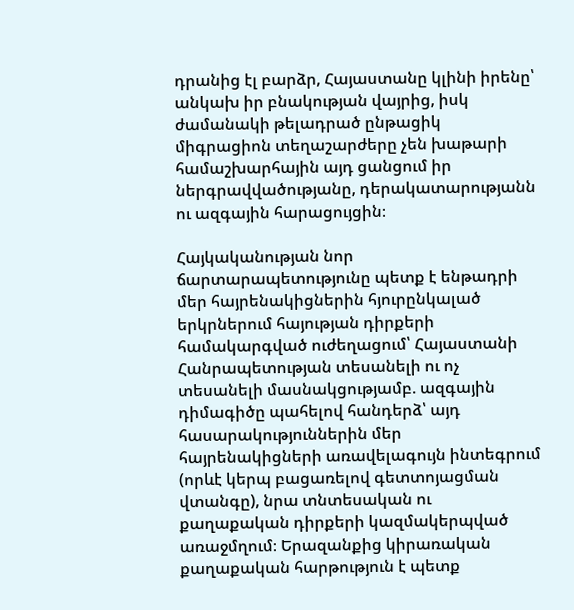դրանից էլ բարձր, Հայաստանը կլինի իրենը՝ անկախ իր բնակության վայրից, իսկ ժամանակի թելադրած ընթացիկ միգրացիոն տեղաշարժերը չեն խաթարի համաշխարհային այդ ցանցում իր ներգրավվածությանը, դերակատարությանն ու ազգային հարացույցին։

Հայկականության նոր ճարտարապետությունը պետք է ենթադրի մեր հայրենակիցներին հյուրընկալած երկրներում հայության դիրքերի համակարգված ուժեղացում՝ Հայաստանի Հանրապետության տեսանելի ու ոչ տեսանելի մասնակցությամբ. ազգային դիմագիծը պահելով հանդերձ՝ այդ հասարակություններին մեր հայրենակիցների առավելագույն ինտեգրում (որևէ կերպ բացառելով գետտոյացման վտանգը), նրա տնտեսական ու քաղաքական դիրքերի կազմակերպված առաջմղում։ Երազանքից կիրառական քաղաքական հարթություն է պետք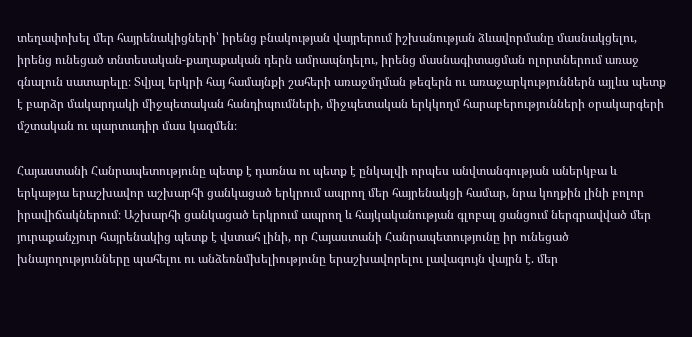տեղափոխել մեր հայրենակիցների՝ իրենց բնակության վայրերում իշխանության ձևավորմանը մասնակցելու, իրենց ունեցած տնտեսական-քաղաքական դերն ամրապնդելու, իրենց մասնագիտացման ոլորտներում առաջ գնալուն սատարելը։ Տվյալ երկրի հայ համայնքի շահերի առաջմղման թեզերն ու առաջարկություններն այլևս պետք է բարձր մակարդակի միջպետական հանդիպումների, միջպետական երկկողմ հարաբերությունների օրակարգերի մշտական ու պարտադիր մաս կազմեն։

Հայաստանի Հանրապետությունը պետք է դառնա ու պետք է ընկալվի որպես անվտանգության աներկբա և երկաթյա երաշխավոր աշխարհի ցանկացած երկրում ապրող մեր հայրենակցի համար, նրա կողքին լինի բոլոր իրավիճակներում։ Աշխարհի ցանկացած երկրում ապրող և հայկականության գլոբալ ցանցում ներգրավված մեր յուրաքանչյուր հայրենակից պետք է վստահ լինի, որ Հայաստանի Հանրապետությունը իր ունեցած խնայողությունները պահելու ու անձեռնմխելիությունը երաշխավորելու լավագույն վայրն է. մեր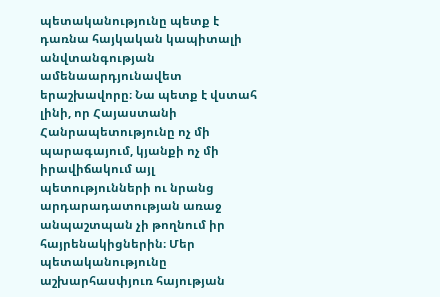պետականությունը պետք է դառնա հայկական կապիտալի անվտանգության ամենաարդյունավետ երաշխավորը։ Նա պետք է վստահ լինի, որ Հայաստանի Հանրապետությունը ոչ մի պարագայում, կյանքի ոչ մի իրավիճակում այլ պետությունների ու նրանց արդարադատության առաջ անպաշտպան չի թողնում իր հայրենակիցներին։ Մեր պետականությունը աշխարհասփյուռ հայության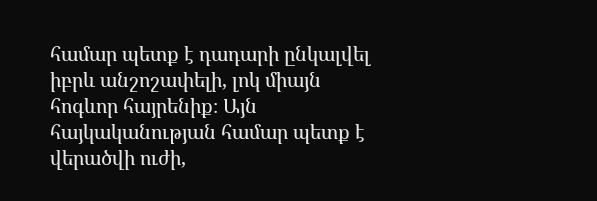համար պետք է դադարի ընկալվել իբրև անշոշափելի, լոկ միայն հոգևոր հայրենիք։ Այն հայկականության համար պետք է վերածվի ուժի,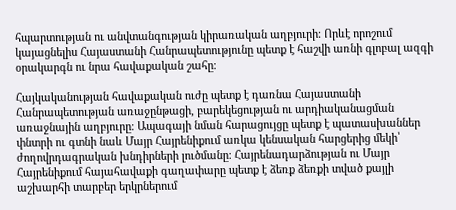հպարտության ու անվտանգության կիրառական աղբյուրի։ Որևէ որոշում կայացնելիս Հայաստանի Հանրապետությունը պետք է հաշվի առնի գլոբալ ազգի օրակարգն ու նրա հավաքական շահը։

Հայկականության հավաքական ուժը պետք է դառնա Հայաստանի Հանրապետության առաջընթացի, բարեկեցության ու արդիականացման առաջնային աղբյուրը։ Ապագայի նման հարացույցը պետք է պատասխաններ փնտրի ու գտնի նաև Մայր Հայրենիքում առկա կենսական հարցերից մեկի՝ ժողովրդագրական խնդիրների լուծմանը։ Հայրենադարձության ու Մայր Հայրենիքում հայահավաքի գաղափարը պետք է ձեռք ձեռքի տված քայլի աշխարհի տարբեր երկրներում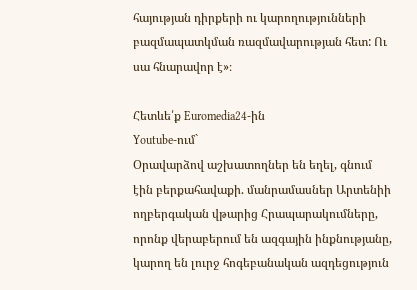հայության դիրքերի ու կարողությունների բազմապատկման ռազմավարության հետ: Ու սա հնարավոր է»։

Հետևե՛ք Euromedia24-ին
Youtube-ում`
Օրավարձով աշխատողներ են եղել, գնում էին բերքահավաքի. մանրամասներ Արտենիի ողբերգական վթարից Հրապարակումները, որոնք վերաբերում են ազգային ինքնությանը, կարող են լուրջ հոգեբանական ազդեցություն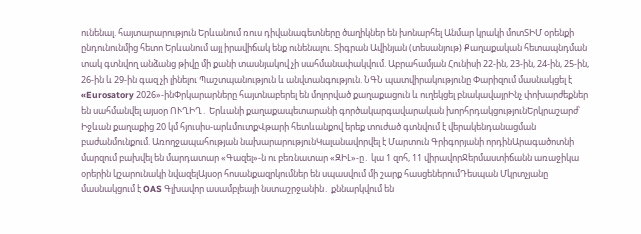ունենալ. հայտարարություն Երևանում ռուս դիվանագետները ծաղիկներ են խոնարհել Անմար կրակի մոտՏԻՄ օրենքի ընդունունմից հետո Երևանում այլ իրավիճակ ենք ունենալու. Տիգրան Ավինյան (տեսանյութ) Քաղաքական հետապնդման տակ գտնվող անձանց թիվը մի քանի տասնյակով չի սահմանափակվում. Աբրահամյան Հունիսի 22-ին, 23-ին, 24-ին, 25-ին, 26-ին և 29-ին գազ չի լինելու Պաշտպանություն և անվտանգություն. ՆԳՆ պատվիրակությունը Փարիզում մասնակցել է «Eurosatory 2026»-ինՓրկարարները հայտնաբերել են մոլորված քաղաքացուն և ուղեկցել բնակավայրԻնչ փոխարժեքներ են սահմանվել այսօր ՈՒՂԻՂ․ Երևանի քաղաքապետարանի գործակարգավարական խորհրդակցությունԵրկրաշարժ՝ Իջևան քաղաքից 20 կմ հյուսիս-արևմուտքՎթարի հետևանքով երեք տուժած գտնվում է վերակենդանացման բաժանմունքում. Առողջապահության նախարարությունԿալանավորվել է Մարտուն Գրիգորյանի որդինԱրագածոտնի մարզում բախվել են մարդատար «Գազել»-ն ու բեռնատար «ԶԻԼ»-ը․ կա 1 զոհ, 11 վիրավորՋերմաստիճանն առաջիկա օրերին կշարունակի նվազելԱյսօր հոսանքազրկումներ են սպասվում մի շարք հասցեներումԴեսպան Մկրտչյանը մասնակցում է OAS Գլխավոր ասամբլեայի նստաշրջանին․ քննարկվում են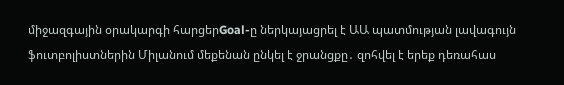միջազգային օրակարգի հարցերGoal-ը ներկայացրել է ԱԱ պատմության լավագույն ֆուտբոլիստներին Միլանում մեքենան ընկել է ջրանցքը․ զոհվել է երեք դեռահաս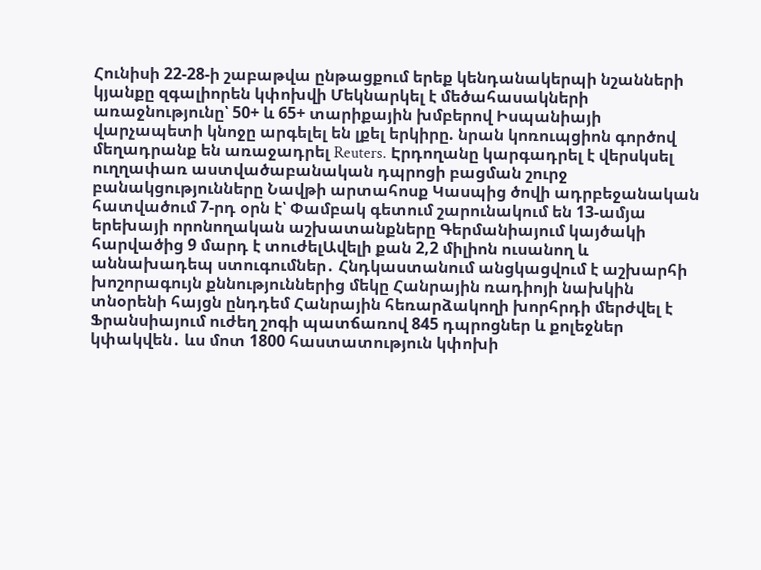Հունիսի 22-28-ի շաբաթվա ընթացքում երեք կենդանակերպի նշանների կյանքը զգալիորեն կփոխվի Մեկնարկել է մեծահասակների առաջնությունը՝ 50+ և 65+ տարիքային խմբերով Իսպանիայի վարչապետի կնոջը արգելել են լքել երկիրը. նրան կոռուպցիոն գործով մեղադրանք են առաջադրել Reuters. Էրդողանը կարգադրել է վերսկսել ուղղափառ աստվածաբանական դպրոցի բացման շուրջ բանակցությունները Նավթի արտահոսք Կասպից ծովի ադրբեջանական հատվածում 7-րդ օրն է՝ Փամբակ գետում շարունակում են 13-ամյա երեխայի որոնողական աշխատանքները Գերմանիայում կայծակի հարվածից 9 մարդ է տուժելԱվելի քան 2,2 միլիոն ուսանող և աննախադեպ ստուգումներ․ Հնդկաստանում անցկացվում է աշխարհի խոշորագույն քննություններից մեկը Հանրային ռադիոյի նախկին տնօրենի հայցն ընդդեմ Հանրային հեռարձակողի խորհրդի մերժվել է Ֆրանսիայում ուժեղ շոգի պատճառով 845 դպրոցներ և քոլեջներ կփակվեն․ ևս մոտ 1800 հաստատություն կփոխի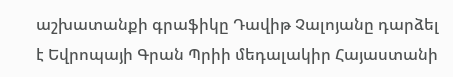աշխատանքի գրաֆիկը Դավիթ Չալոյանը դարձել է Եվրոպայի Գրան Պրիի մեդալակիր Հայաստանի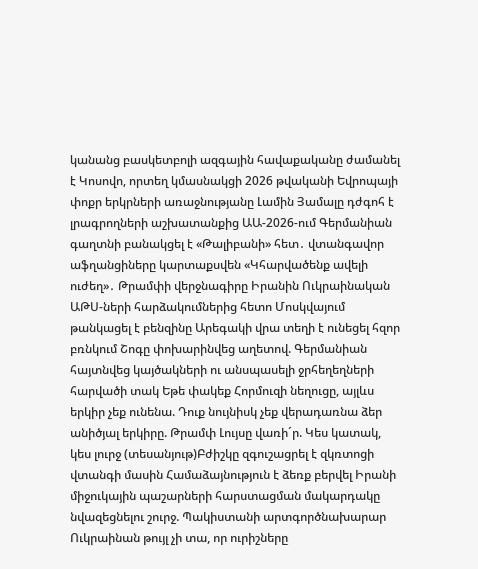կանանց բասկետբոլի ազգային հավաքականը ժամանել է Կոսովո, որտեղ կմասնակցի 2026 թվականի Եվրոպայի փոքր երկրների առաջնությանը Լամին Յամալը դժգոհ է լրագրողների աշխատանքից ԱԱ-2026-ում Գերմանիան գաղտնի բանակցել է «Թալիբանի» հետ․ վտանգավոր աֆղանցիները կարտաքսվեն «Կհարվածենք ավելի ուժեղ»․ Թրամփի վերջնագիրը Իրանին Ուկրաինական ԱԹՍ-ների հարձակումներից հետո Մոսկվայում թանկացել է բենզինը Արեգակի վրա տեղի է ունեցել հզոր բռնկում Շոգը փոխարինվեց աղետով. Գերմանիան հայտնվեց կայծակների ու անսպասելի ջրհեղեղների հարվածի տակ Եթե փակեք Հորմուզի նեղուցը, այլևս երկիր չեք ունենա. Դուք նույնիսկ չեք վերադառնա ձեր անիծյալ երկիրը. Թրամփ Լույսը վառի´ր. Կես կատակ, կես լուրջ (տեսանյութ)Բժիշկը զգուշացրել է զկռտոցի վտանգի մասին Համաձայնություն է ձեռք բերվել Իրանի միջուկային պաշարների հարստացման մակարդակը նվազեցնելու շուրջ. Պակիստանի արտգործնախարար Ուկրաինան թույլ չի տա, որ ուրիշները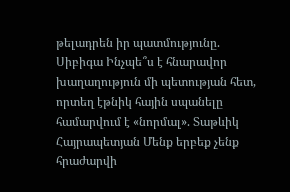թելադրեն իր պատմությունը. Սիբիգա Ինչպե՞ս է հնարավոր խաղաղություն մի պետության հետ, որտեղ էթնիկ հային սպանելը համարվում է «նորմալ». Տաթևիկ Հայրապետյան Մենք երբեք չենք հրաժարվի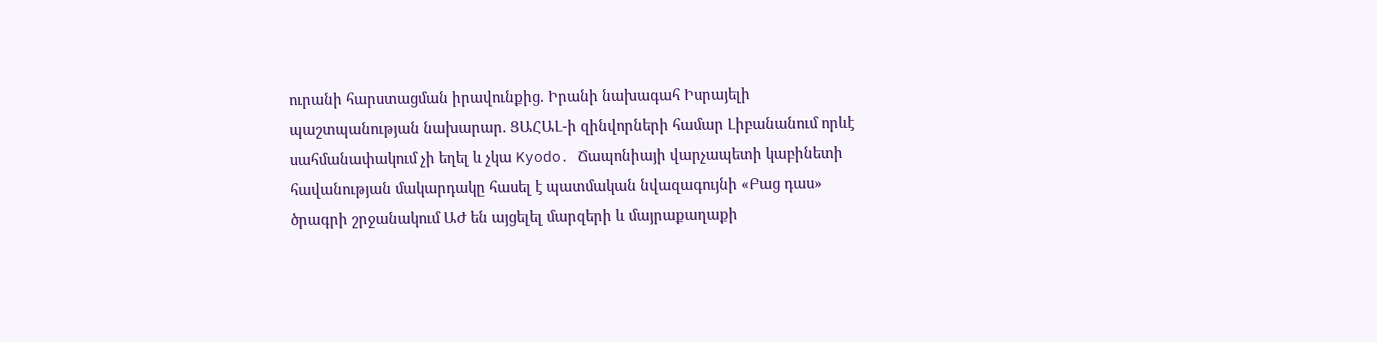ուրանի հարստացման իրավունքից. Իրանի նախագահ Իսրայելի պաշտպանության նախարար. ՑԱՀԱԼ-ի զինվորների համար Լիբանանում որևէ սահմանափակում չի եղել և չկա Kyodo․ Ճապոնիայի վարչապետի կաբինետի հավանության մակարդակը հասել է պատմական նվազագույնի «Բաց դաս» ծրագրի շրջանակում ԱԺ են այցելել մարզերի և մայրաքաղաքի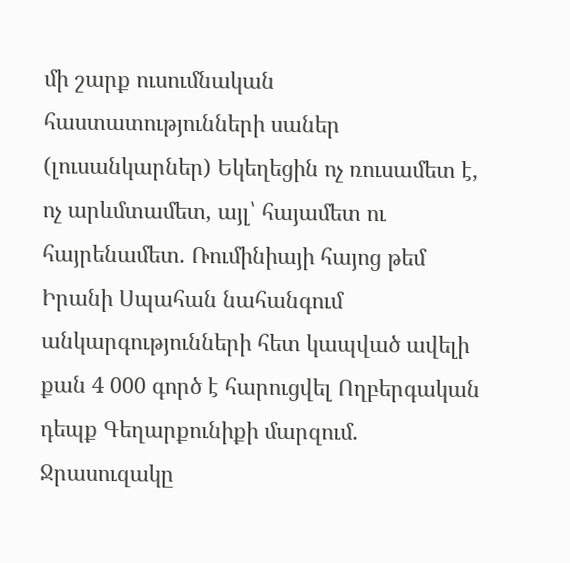մի շարք ուսումնական հաստատությունների սաներ (լուսանկարներ) Եկեղեցին ոչ ռուսամետ է, ոչ արևմտամետ, այլ՝ հայամետ ու հայրենամետ. Ռումինիայի հայոց թեմ Իրանի Սպահան նահանգում անկարգությունների հետ կապված ավելի քան 4 000 գործ է հարուցվել Ողբերգական դեպք Գեղարքունիքի մարզում. Ջրասուզակը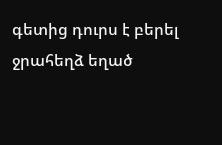գետից դուրս է բերել ջրահեղձ եղած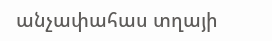անչափահաս տղայի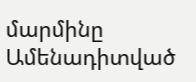մարմինը
Ամենադիտված